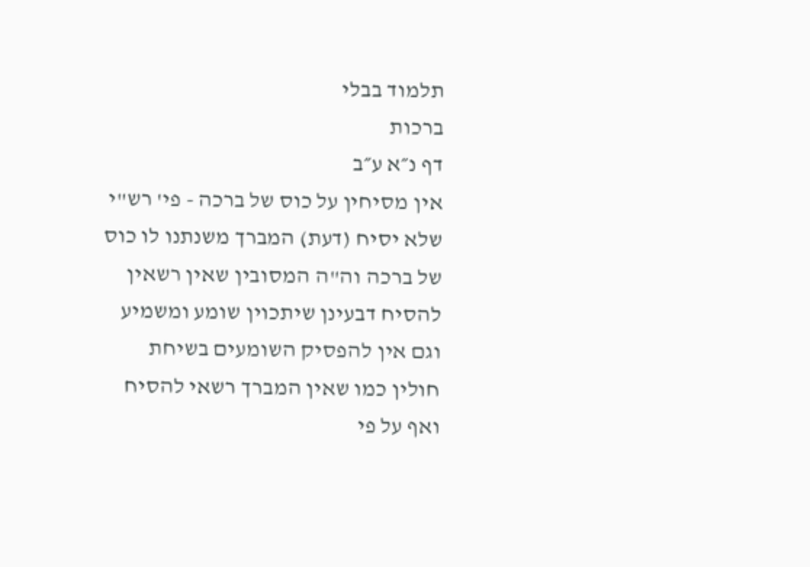תלמוד בבלי
ברכות
דף נ״א ע״ב
אין מסיחין על כוס של ברכה - פי' רש"י שלא יסיח (דעת) המברך משנתנו לו כוס של ברכה וה"ה המסובין שאין רשאין להסיח דבעינן שיתכוין שומע ומשמיע וגם אין להפסיק השומעים בשיחת חולין כמו שאין המברך רשאי להסיח ואף על פי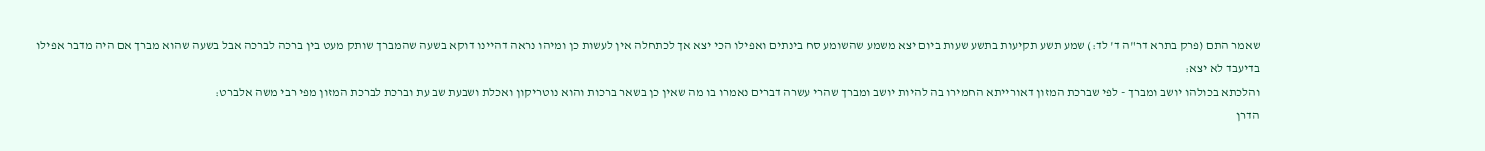שאמר התם (פרק בתרא דר"ה ד' לד:) שמע תשע תקיעות בתשע שעות ביום יצא משמע שהשומע סח בינתים ואפילו הכי יצא אך לכתחלה אין לעשות כן ומיהו נראה דהיינו דוקא בשעה שהמברך שותק מעט בין ברכה לברכה אבל בשעה שהוא מברך אם היה מדבר אפילו בדיעבד לא יצא:
והלכתא בכולהו יושב ומברך - לפי שברכת המזון דאורייתא החמירו בה להיות יושב ומברך שהרי עשרה דברים נאמרו בו מה שאין כן בשאר ברכות והוא נוטריקון ואכלת ושבעת שב עת וברכת לברכת המזון מפי רבי משה אלברט:
הדרן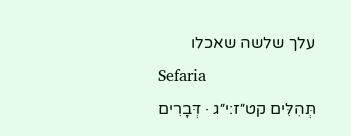עלך שלשה שאכלו
Sefaria
תְּהִלִּים קט״ז:י״ג · דְּבָרִים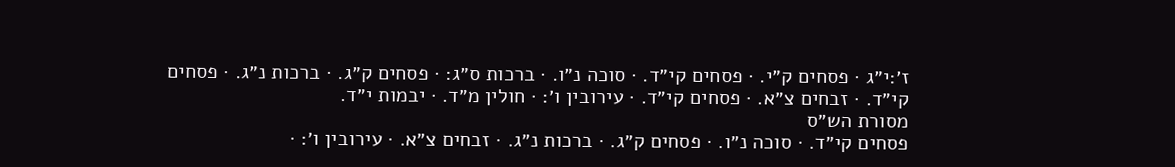ז׳:י״ג · פסחים ק״י. · פסחים קי״ד. · סוכה נ״ו. · ברכות ס״ג: · פסחים ק״ג. · ברכות נ״ג. · פסחים קי״ד. · זבחים צ״א. · פסחים קי״ד. · עירובין ו׳: · חולין מ״ד. · יבמות י״ד.
מסורת הש״ס
פסחים קי״ד. · סוכה נ״ו. · פסחים ק״ג. · ברכות נ״ג. · זבחים צ״א. · עירובין ו׳: ·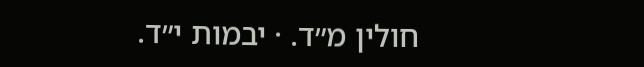חולין מ״ד. · יבמות י״ד.